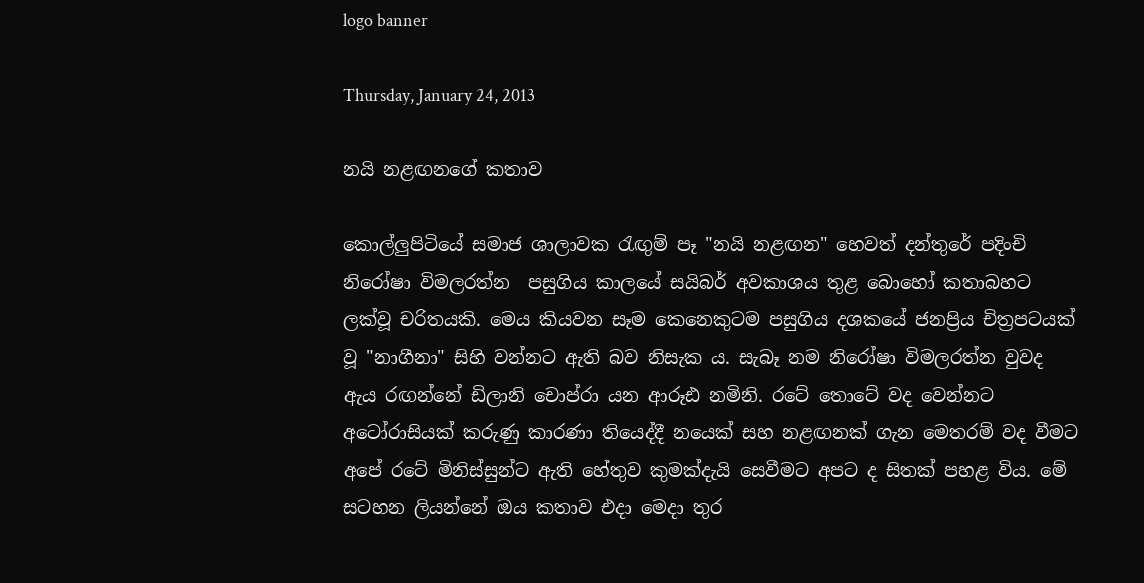logo banner

Thursday, January 24, 2013

නයි නළඟනගේ කතාව

කොල්ලුපිටියේ සමාජ ශාලාවක රැඟුම් පෑ "නයි නළඟන" හෙවත් දන්තුරේ පදිංචි නිරෝෂා විමලරත්න  පසුගිය කාලයේ සයිබර් අවකාශය තුළ බොහෝ කතාබහට ලක්වූ චරිතයකි. මෙය කියවන සෑම කෙනෙකුටම පසුගිය දශකයේ ජනප්‍රිය චිත්‍රපටයක් වූ "නාගීනා" සිහි වන්නට ඇති බව නිසැක ය. සැබෑ නම නිරෝෂා විමලරත්න වුවද ඇය රඟන්නේ ඩිලානි චොප්රා යන ආරූඪ නමිනි. රටේ තොටේ වද වෙන්නට අටෝරාසියක් කරුණු කාරණා තියෙද්දී නයෙක් සහ නළඟනක් ගැන මෙතරම් වද වීමට අපේ රටේ මිනිස්සුන්ට ඇති හේතුව කුමක්දැයි සෙවීමට අපට ද සිතක් පහළ විය. මේ සටහන ලියන්නේ ඔය කතාව එදා මෙදා තුර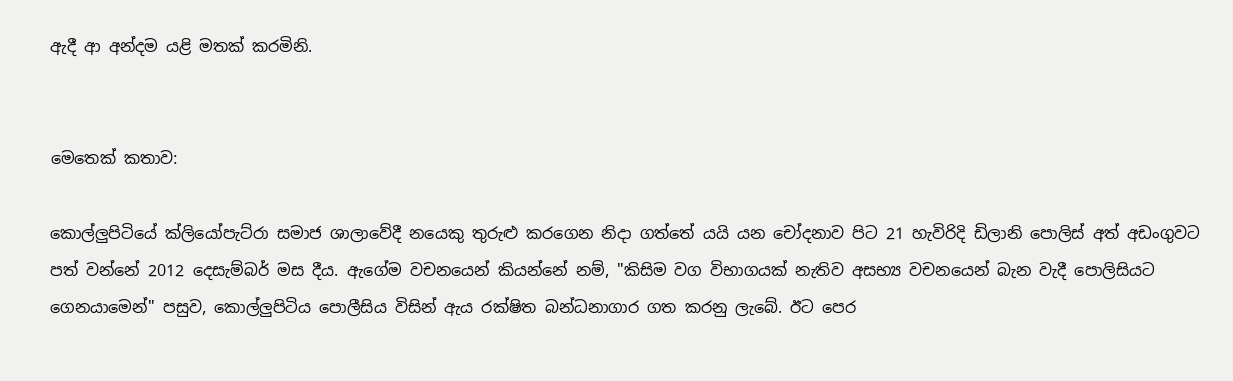ඇදී ආ අන්දම යළි මතක් කරමිනි.


මෙතෙක් කතාව:

කොල්ලුපිටියේ ක්ලියෝපැට්රා සමාජ ශාලාවේදී නයෙකු තුරුළු කරගෙන නිදා ගත්තේ යයි යන චෝදනාව පිට 21 හැවිරිදි ඩිලානි පොලිස් අත් අඩංගුවට පත් වන්නේ 2012 දෙසැම්බර් මස දීය. ඇගේම වචනයෙන් කියන්නේ නම්, "කිසිම වග විභාගයක් නැතිව අසභ්‍ය වචනයෙන් බැන වැදී පොලිසියට ගෙනයාමෙන්" පසුව, කොල්ලුපිටිය පොලීසිය විසින් ඇය රක්ෂිත බන්ධනාගාර ගත කරනු ලැබේ. ඊට පෙර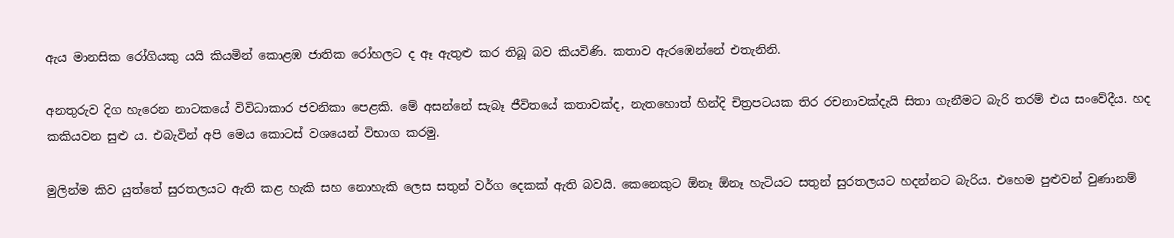ඇය මානසික රෝගියකු යයි කියමින් කොළඹ ජාතික රෝහලට ද ඈ ඇතුළු කර තිබූ බව කියවිණි. කතාව ඇරඹෙන්නේ එතැනිනි.

අනතුරුව දිග හැරෙන නාටකයේ විවිධාකාර ජවනිකා පෙළකි. මේ අසන්නේ සැබෑ ජීවිතයේ කතාවක්ද, නැතහොත් හින්දි චිත්‍රපටයක තිර රචනාවක්දැයි සිතා ගැනීමට බැරි තරම් එය සංවේදීය. හද කකියවන සුළු ය. එබැවින් අපි මෙය කොටස් වශයෙන් විභාග කරමු.

මුලින්ම කිව යුත්තේ සුරතලයට ඇති කළ හැකි සහ නොහැකි ලෙස සතුන් වර්ග දෙකක් ඇති බවයි. කෙනෙකුට ඕනෑ ඕනෑ හැටියට සතුන් සුරතලයට හදන්නට බැරිය. එහෙම පුළුවන් වුණානම්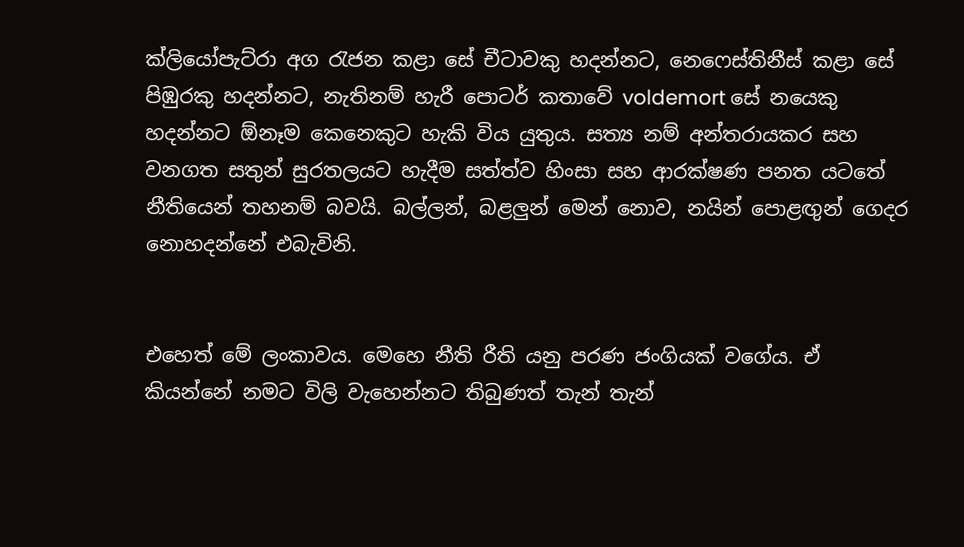ක්ලියෝපැට්රා අග රැජන කළා සේ චීටාවකු හදන්නට, නෙෆෙස්තිනීස් කළා සේ පිඹුරකු හදන්නට, නැතිනම් හැරී පොටර් කතාවේ voldemort සේ නයෙකු හදන්නට ඕනෑම කෙනෙකුට හැකි විය යුතුය. සත්‍ය නම් අන්තරායකර සහ වනගත සතුන් සුරතලයට හැදීම සත්ත්ව හිංසා සහ ආරක්ෂණ පනත යටතේ නීතියෙන් තහනම් බවයි. බල්ලන්, බළලුන් මෙන් නොව, නයින් පොළඟුන් ගෙදර නොහදන්නේ එබැවිනි.


එහෙත් මේ ලංකාවය. මෙහෙ නීති රීති යනු පරණ ජංගියක් වගේය. ඒ කියන්නේ නමට විලි වැහෙන්නට තිබුණත් තැන් තැන්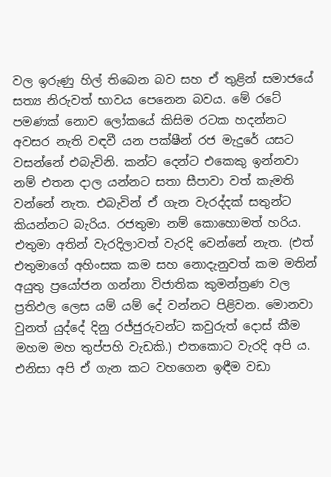වල ඉරුණු හිල් තිබෙන බව සහ ඒ තුළින් සමාජයේ සත්‍ය නිරුවත් භාවය පෙනෙන බවය. මේ රටේ පමණක් නොව ලෝකයේ කිසිම රටක හදන්නට අවසර නැති වඳවී යන පක්ෂීන් රජ මැදුරේ යසට වසන්නේ එබැවිනි. කන්ට දෙන්ට එකෙකු ඉන්නවා නම් එතන දාල යන්නට සතා සීපාවා වත් කැමති වන්නේ නැත. එබැවින් ඒ ගැන වැරද්දක් සතුන්ට කියන්නට බැරිය. රජතුමා නම් කොහොමත් හරිය. එතුමා අතින් වැරදිලාවත් වැරදි වෙන්නේ නැත. (එත් එතුමාගේ අහිංසක කම සහ නොදැනුවත් කම මතින් අයුතු ප්‍රයෝජන ගන්නා විජාතික කුමන්ත්‍රණ වල ප්‍රතිඵල ලෙස යම් යම් දේ වන්නට පිළිවන. මොනවා වුනත් යුද්දේ දිනු රජ්ජුරුවන්ට කවුරුත් දොස් කීම මහම මහ තුප්පහි වැඩකි.) එතකොට වැරදි අපි ය. එනිසා අපි ඒ ගැන කට වහගෙන ඉඳීම වඩා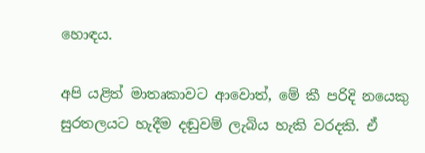හොඳය.

අපි යළිත් මාතෘකාවට ආවොත්, මේ කී පරිදි නයෙකු සුරතලයට හැදීම දඬුවම් ලැබිය හැකි වරදකි. ඒ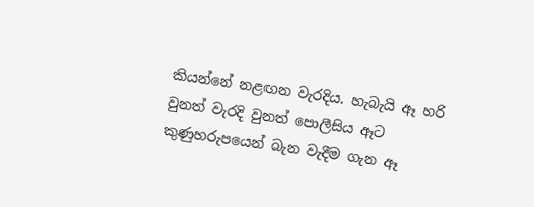කියන්නේ නළඟන වැරදිය. හැබැයි ඈ හරි වුනත් වැරදි වුනත් පොලීසිය ඈට කුණුහරුපයෙන් බැන වැදීම ගැන ඈ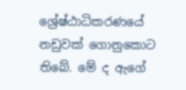ශ්‍රේෂ්ඨාධිකරණයේ නඩුවක් ගොනුකොට තිබේ. මේ ද ඇගේ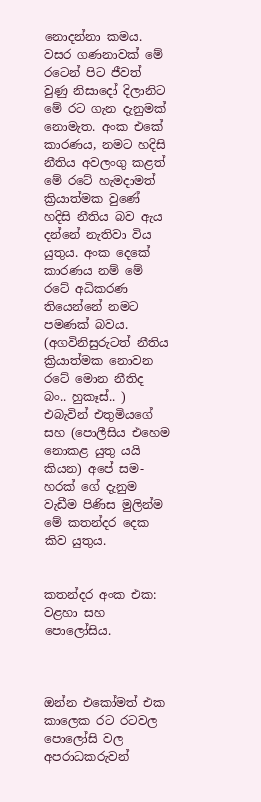නොදන්නා කමය. වසර ගණනාවක් මේ රටෙන් පිට ජීවත් වුණු නිසාදෝ දිලානිට මේ රට ගැන දැනුමක් නොමැත. අංක එකේ කාරණය, නමට හදිසි නීතිය අවලංගු කළත් මේ රටේ හැමදාමත් ක්‍රියාත්මක වුණේ හදිසි නීතිය බව ඇය දන්නේ නැතිවා විය යුතුය. අංක දෙකේ කාරණය නම් මේ රටේ අධිකරණ තියෙන්නේ නමට පමණක් බවය. (අගවිනිසුරුටත් නීතිය ක්‍රියාත්මක නොවන රටේ මොන නීතිද බං.. හුකෑස්.. ) එබැවින් එතුමියගේ සහ (පොලීසිය එහෙම නොකළ යුතු යයි කියන) අපේ සම-හරක් ගේ දැනුම වැඩීම පිණිස මුලින්ම මේ කතන්දර දෙක කිව යුතුය.


කතන්දර අංක එක: වළහා සහ පොලෝසිය.



ඔන්න එකෝමත් එක කාලෙක රට රටවල පොලෝසි වල අපරාධකරුවන්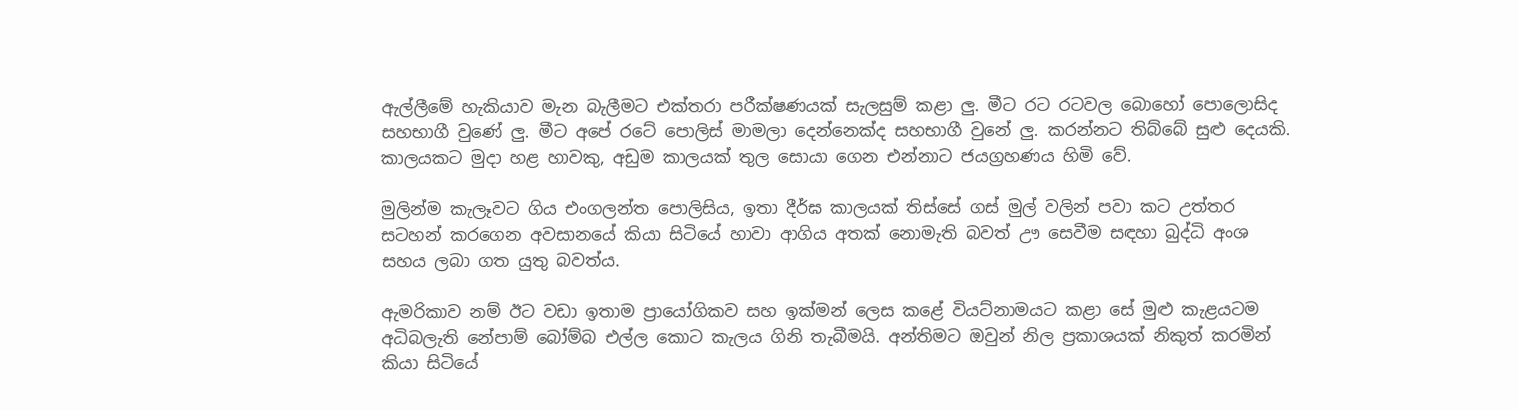ඇල්ලීමේ හැකියාව මැන බැලීමට එක්තරා පරීක්ෂණයක් සැලසුම් කළා ලු. මීට රට රටවල බොහෝ පොලොසිද සහභාගී වුණේ ලු. මීට අපේ රටේ පොලිස් මාමලා දෙන්නෙක්ද සහභාගී වුනේ ලු. කරන්නට තිබ්බේ සුළු දෙයකි. කාලයකට මුදා හළ හාවකු, අඩුම කාලයක් තුල සොයා ගෙන එන්නාට ජයග්‍රහණය හිමි වේ.

මුලින්ම කැලෑවට ගිය එංගලන්ත පොලිසිය, ඉතා දීර්ඝ කාලයක් තිස්සේ ගස් මුල් වලින් පවා කට උත්තර සටහන් කරගෙන අවසානයේ කියා සිටියේ හාවා ආගිය අතක් නොමැති බවත් ඌ සෙවීම සඳහා බුද්ධි අංශ සහය ලබා ගත යුතු බවත්ය.

ඇමරිකාව නම් ඊට වඩා ඉතාම ප්‍රායෝගිකව සහ ඉක්මන් ලෙස කළේ වියට්නාමයට කළා සේ මුළු කැළයටම අධිබලැති නේපාම් බෝම්බ එල්ල කොට කැලය ගිනි තැබීමයි. අන්තිමට ඔවුන් නිල ප්‍රකාශයක් නිකුත් කරමින් කියා සිටියේ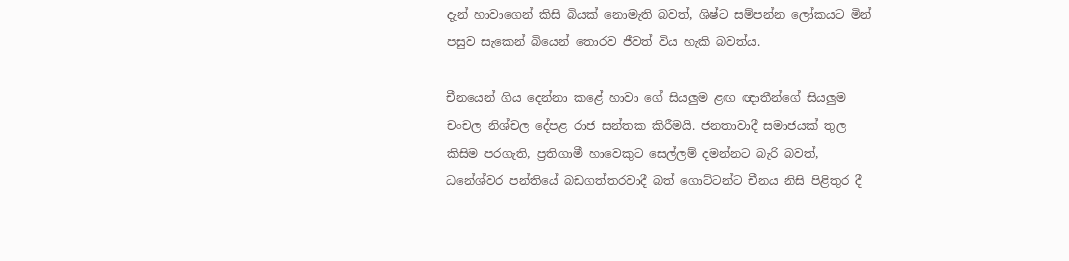දැන් හාවාගෙන් කිසි බියක් නොමැති බවත්, ශිෂ්ට සම්පන්න ලෝකයට මින් පසුව සැකෙන් බියෙන් තොරව ජීවත් විය හැකි බවත්ය.

චීනයෙන් ගිය දෙන්නා කළේ හාවා ගේ සියලුම ළඟ ඥාතීන්ගේ සියලුම චංචල නිශ්චල දේපළ රාජ සන්තක කිරීමයි. ජනතාවාදී සමාජයක් තුල කිසිම පරගැති, ප්‍රතිගාමී හාවෙකුට සෙල්ලම් දමන්නට බැරි බවත්, ධනේශ්වර පන්තියේ බඩගත්තරවාදී බත් ගොට්ටන්ට චීනය නිසි පිළිතුර දී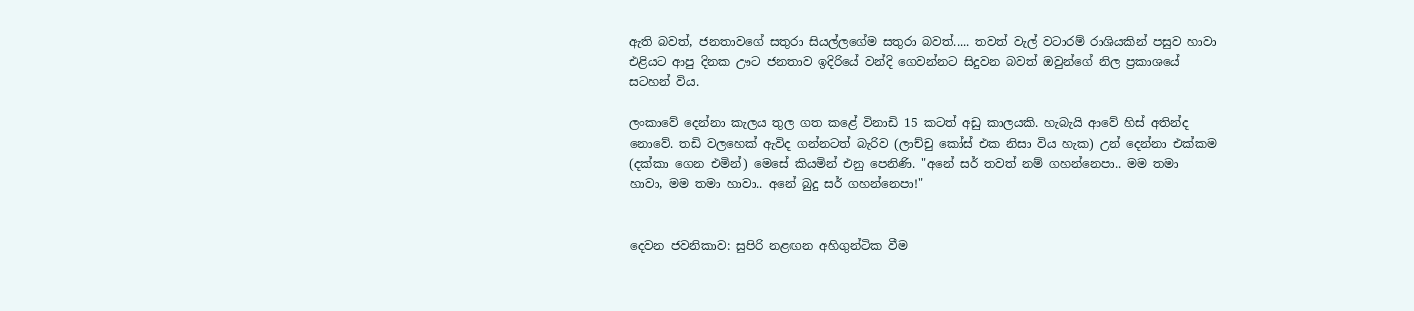ඇති බවත්, ජනතාවගේ සතුරා සියල්ලගේම සතුරා බවත්..... තවත් වැල් වටාරම් රාශියකින් පසුව හාවා එළියට ආපු දිනක ඌට ජනතාව ඉදිරියේ වන්දි ගෙවන්නට සිදුවන බවත් ඔවුන්ගේ නිල ප්‍රකාශයේ සටහන් විය.

ලංකාවේ දෙන්නා කැලය තුල ගත කළේ විනාඩි 15 කටත් අඩු කාලයකි. හැබැයි ආවේ හිස් අතින්ද නොවේ. තඩි වලහෙක් ඇවිද ගන්නටත් බැරිව (ලාච්චු කෝස් එක නිසා විය හැක) උන් දෙන්නා එක්කම (දක්කා ගෙන එමින්) මෙසේ කියමින් එනු පෙනිණි. "අනේ සර් තවත් නම් ගහන්නෙපා.. මම තමා හාවා, මම තමා හාවා.. අනේ බුදු සර් ගහන්නෙපා!"


දෙවන ජවනිකාව: සුපිරි නළඟන අහිගුන්ටික වීම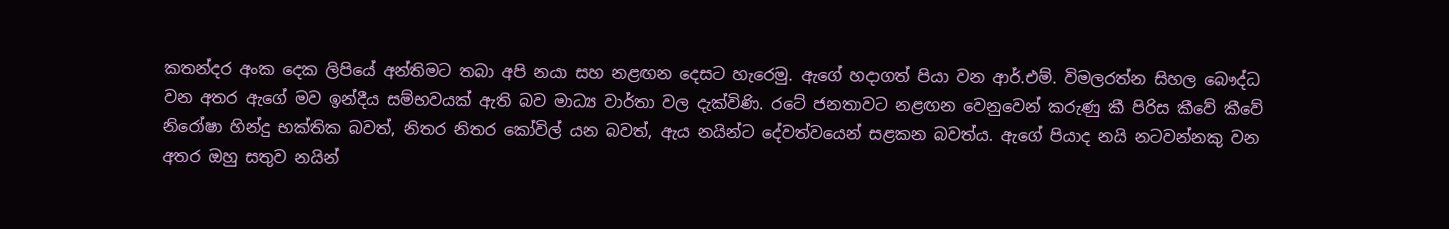කතන්දර අංක දෙක ලිපියේ අන්තිමට තබා අපි නයා සහ නළඟන දෙසට හැරෙමු. ඇගේ හදාගත් පියා වන ආර්.එම්. විමලරත්න සිහල බෞද්ධ වන අතර ඇගේ මව ඉන්දීය සම්භවයක් ඇති බව මාධ්‍ය වාර්තා වල දැක්විණි. රටේ ජනතාවට නළඟන වෙනුවෙන් කරුණු කී පිරිස කීවේ කීවේ නිරෝෂා හින්දු භක්තික බවත්, නිතර නිතර කෝවිල් යන බවත්, ඇය නයින්ට දේවත්වයෙන් සළකන බවත්ය. ඇගේ පියාද නයි නටවන්නකු වන අතර ඔහු සතුව නයින්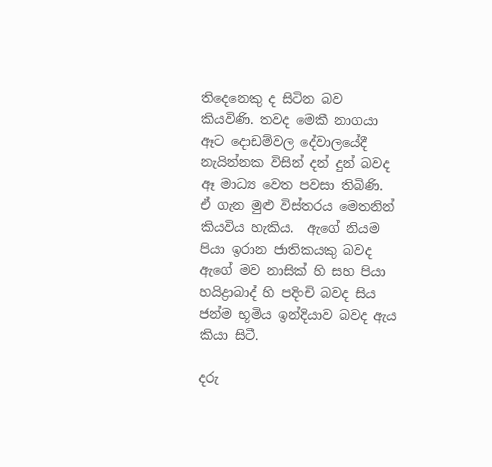තිදෙනෙකු ද සිටින බව කියවිණි. තවද මෙකී නාගයා ඈට දොඩම්වල දේවාලයේදී නැයින්නක විසින් දන් දුන් බවද ඈ මාධ්‍ය වෙත පවසා තිබිණි. ඒ ගැන මුළු විස්තරය මෙතනින් කියවිය හැකිය.  ඇගේ නියම පියා ඉරාන ජාතිකයකු බවද ඇගේ මව නාසික් හි සහ පියා හයිද්‍රාබාද් හි පදිංචි බවද සිය ජන්ම භූමිය ඉන්දියාව බවද ඇය කියා සිටී.

දරු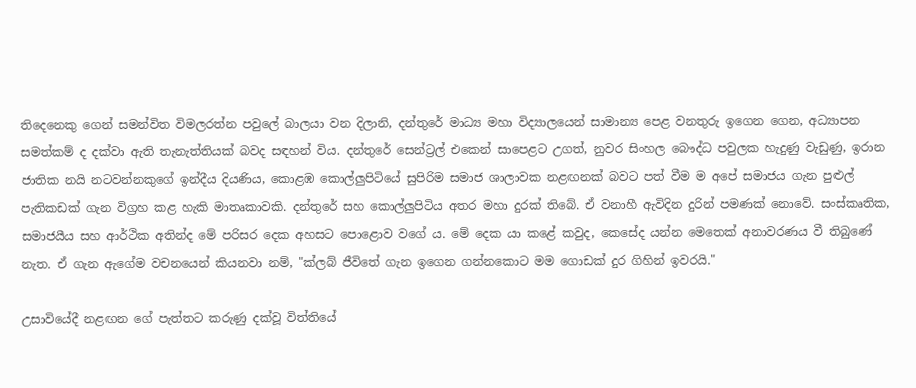තිදෙනෙකු ගෙන් සමන්විත විමලරත්න පවුලේ බාලයා වන දිලානි, දන්තුරේ මාධ්‍ය මහා විද්‍යාලයෙන් සාමාන්‍ය පෙළ වනතුරු ඉගෙන ගෙන, අධ්‍යාපන සමත්කම් ද දක්වා ඇති තැනැත්තියක් බවද සඳහන් විය. දන්තුරේ සෙන්ට්‍රල් එකෙන් සාපෙළට උගත්, නුවර සිංහල බෞද්ධ පවුලක හැදුණු වැඩුණු, ඉරාන ජාතික නයි නටවන්නකුගේ ඉන්දීය දියණිය, කොළඹ කොල්ලුපිටියේ සුපිරිම සමාජ ශාලාවක නළඟනක් බවට පත් වීම ම අපේ සමාජය ගැන පුළුල් පැතිකඩක් ගැන විග්‍රහ කළ හැකි මාතෘකාවකි. දන්තුරේ සහ කොල්ලුපිටිය අතර මහා දුරක් තිබේ. ඒ වනාහී ඇවිදින දුරින් පමණක් නොවේ. සංස්කෘතික, සමාජයීය සහ ආර්ථික අතින්ද මේ පරිසර දෙක අහසට පොළොව වගේ ය. මේ දෙක යා කළේ කවුද, කෙසේද යන්න මෙතෙක් අනාවරණය වී තිබුණේ නැත. ඒ ගැන ඇගේම වචනයෙන් කියනවා නම්, "ක්ලබ් ජීවිතේ ගැන ඉගෙන ගන්නකොට මම ගොඩක් දුර ගිහින් ඉවරයි."

උසාවියේදී නළඟන ගේ පැත්තට කරුණු දක්වූ විත්තියේ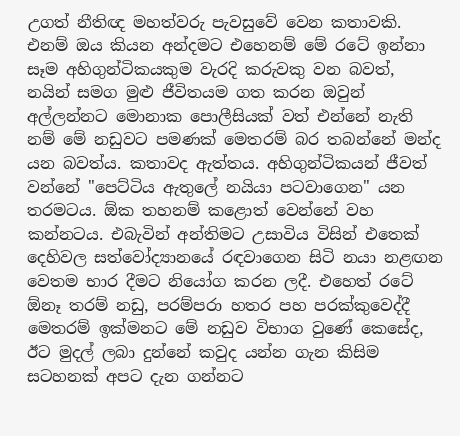උගත් නීතිඥ මහත්වරු පැවසුවේ වෙන කතාවකි. එනම් ඔය කියන අන්දමට එහෙනම් මේ රටේ ඉන්නා සෑම අහිගුන්ටිකයකුම වැරදි කරුවකු වන බවත්, නයින් සමග මුළු ජීවිතයම ගත කරන ඔවුන් අල්ලන්නට මොනාක පොලීසියක් වත් එන්නේ නැති නම් මේ නඩුවට පමණක් මෙතරම් බර තබන්නේ මන්ද යන බවත්ය. කතාවද ඇත්තය. අහිගුන්ටිකයන් ජීවත් වන්නේ "පෙට්ටිය ඇතුලේ නයියා පටවාගෙන" යන තරමටය. ඕක තහනම් කළොත් වෙන්නේ වහ කන්නටය. එබැවින් අන්තිමට උසාවිය විසින් එතෙක් දෙහිවල සත්වෝද්‍යානයේ රඳවාගෙන සිටි නයා නළඟන වෙතම භාර දීමට නියෝග කරන ලදී. එහෙත් රටේ ඕනෑ තරම් නඩු, පරම්පරා හතර පහ පරක්කුවෙද්දී මෙතරම් ඉක්මනට මේ නඩුව විභාග වුණේ කෙසේද, ඊට මුදල් ලබා දුන්නේ කවුද යන්න ගැන කිසිම සටහනක් අපට දැන ගන්නට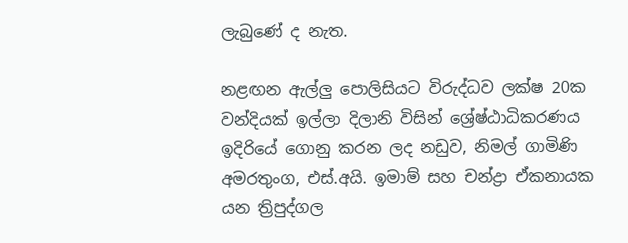ලැබුණේ ද නැත.

නළඟන ඇල්ලු පොලිසියට විරුද්ධව ලක්ෂ 20ක වන්දියක් ඉල්ලා දිලානි විසින් ශ්‍රේෂ්ඨාධිකරණය ඉදිරියේ ගොනු කරන ලද නඩුව, නිමල් ගාමිණි අමරතුංග, එස්.අයි. ඉමාම් සහ චන්ද්‍රා ඒකනායක යන ත්‍රිපුද්ගල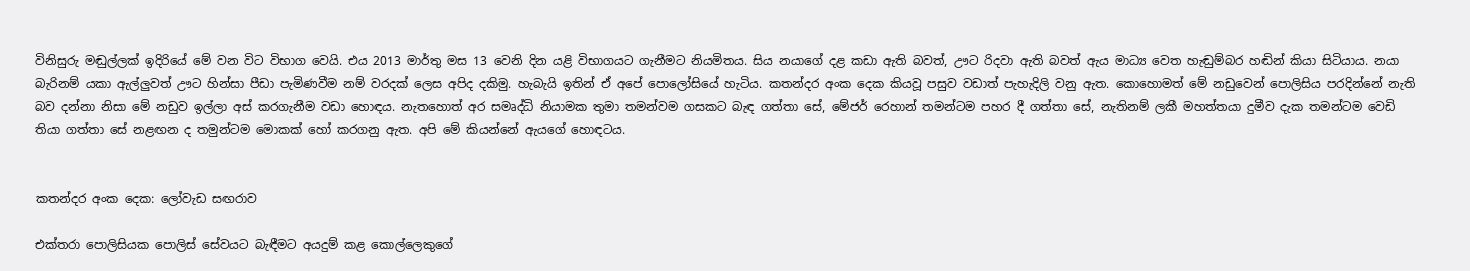විනිසුරු මඬුල්ලක් ඉදිරියේ මේ වන විට විභාග වෙයි. එය 2013 මාර්තු මස 13 වෙනි දින යළි විභාගයට ගැනීමට නියමිතය. සිය නයාගේ දළ කඩා ඇති බවත්, ඌට රිදවා ඇති බවත් ඇය මාධ්‍ය වෙත හැඬුම්බර හඬින් කියා සිටියාය. නයා බැරිනම් යකා ඇල්ලුවත් ඌට හින්සා පීඩා පැමිණවීම නම් වරදක් ලෙස අපිද දකිමු. හැබැයි ඉතින් ඒ අපේ පොලෝසියේ හැටිය. කතන්දර අංක දෙක කියවූ පසුව වඩාත් පැහැදිලි වනු ඇත. කොහොමත් මේ නඩුවෙන් පොලිසිය පරදින්නේ නැති බව දන්නා නිසා මේ නඩුව ඉල්ලා අස් කරගැනීම වඩා හොඳය. නැතහොත් අර සමෘද්ධි නියාමක තුමා තමන්වම ගසකට බැඳ ගත්තා සේ, මේජර් රෙහාන් තමන්ටම පහර දී ගත්තා සේ, නැතිනම් ලකී මහත්තයා දුමීව දැක තමන්ටම වෙඩි තියා ගත්තා සේ නළඟන ද තමුන්ටම මොකක් හෝ කරගනු ඇත. අපි මේ කියන්නේ ඇයගේ හොඳටය.


කතන්දර අංක දෙක: ලෝවැඩ සඟරාව

එක්තරා පොලිසියක පොලිස් සේවයට බැඳීමට අයදුම් කළ කොල්ලෙකුගේ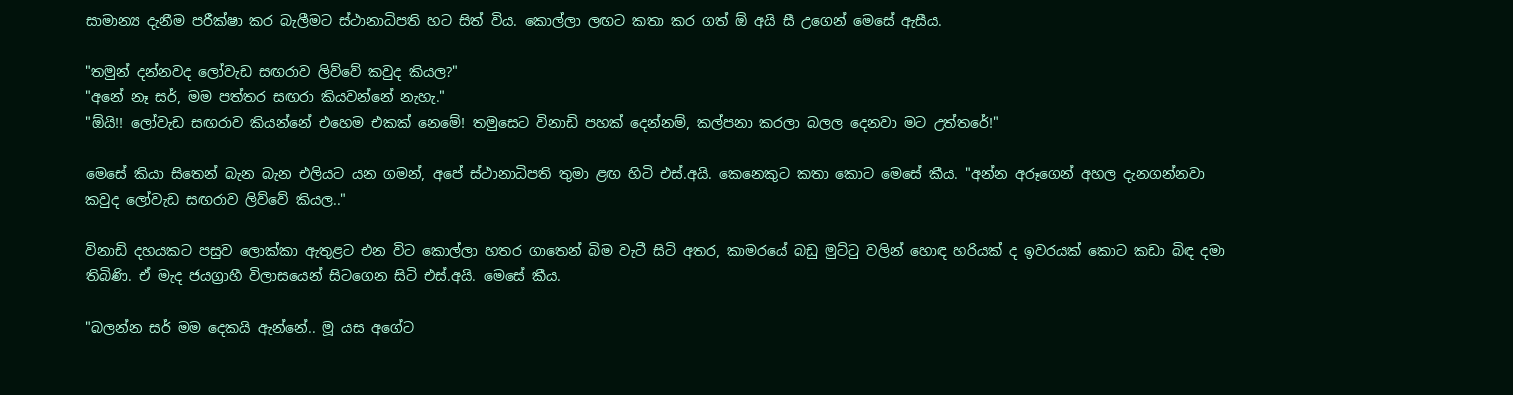සාමාන්‍ය දැනීම පරීක්ෂා කර බැලීමට ස්ථානාධිපති හට සිත් විය. කොල්ලා ලඟට කතා කර ගත් ඕ අයි සී උගෙන් මෙසේ ඇසීය.

"තමුන් දන්නවද ලෝවැඩ සඟරාව ලිව්වේ කවුද කියල?"
"අනේ නෑ සර්, මම පත්තර සඟරා කියවන්නේ නැහැ."
"ඕයි!! ලෝවැඩ සඟරාව කියන්නේ එහෙම එකක් නෙමේ! තමුසෙට විනාඩි පහක් දෙන්නම්, කල්පනා කරලා බලල දෙනවා මට උත්තරේ!"

මෙසේ කියා සිතෙන් බැන බැන එලියට යන ගමන්, අපේ ස්ථානාධිපති තුමා ළඟ හිටි එස්.අයි. කෙනෙකුට කතා කොට මෙසේ කීය. "අන්න අරූගෙන් අහල දැනගන්නවා කවුද ලෝවැඩ සඟරාව ලිව්වේ කියල.."

විනාඩි දහයකට පසුව ලොක්කා ඇතුළට එන විට කොල්ලා හතර ගාතෙන් බිම වැටී සිටි අතර, කාමරයේ බඩු මුට්ටු වලින් හොඳ හරියක් ද ඉවරයක් කොට කඩා බිඳ දමා තිබිණි. ඒ මැද ජයග්‍රාහී විලාසයෙන් සිටගෙන සිටි එස්.අයි. මෙසේ කීය.

"බලන්න සර් මම දෙකයි ඇන්නේ.. මූ යස අගේට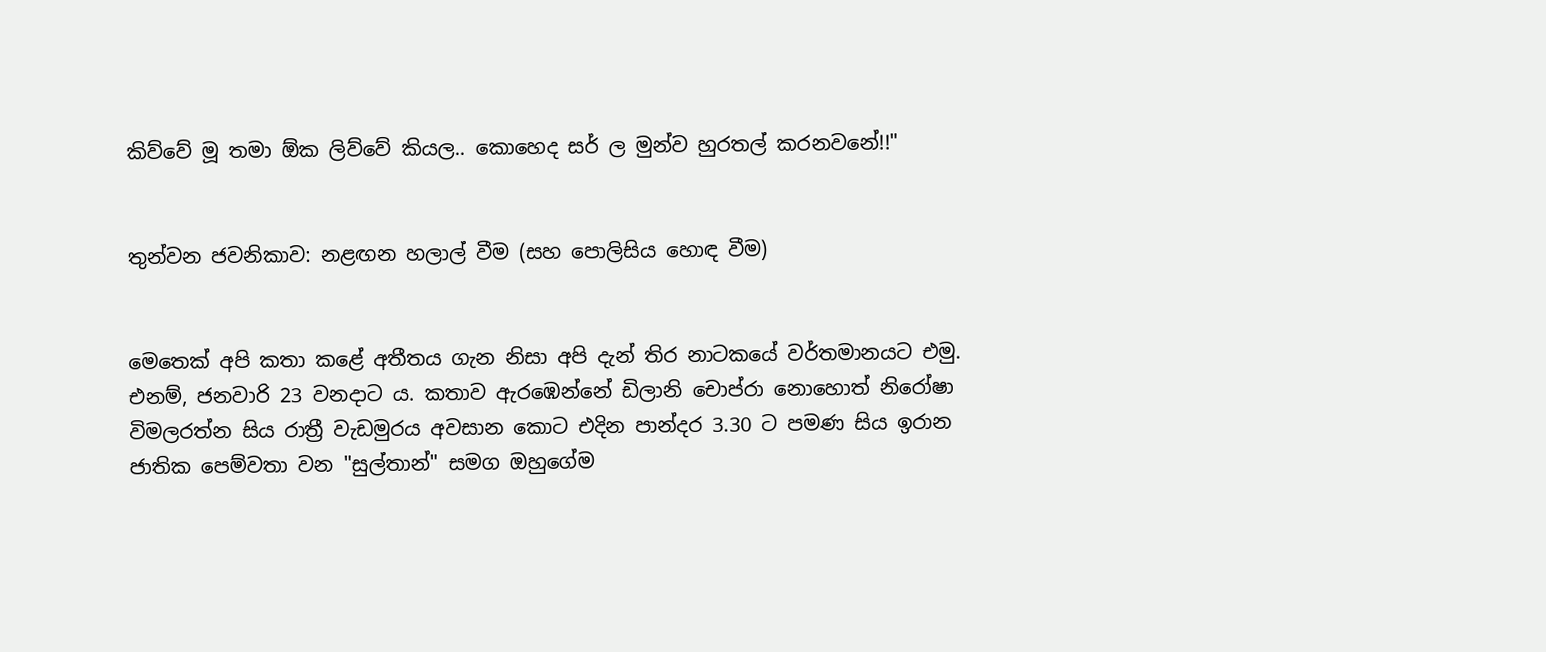කිව්වේ මූ තමා ඕක ලිව්වේ කියල.. කොහෙද සර් ල මුන්ව හුරතල් කරනවනේ!!"


තුන්වන ජවනිකාව: නළඟන හලාල් වීම (සහ පොලිසිය හොඳ වීම)


මෙතෙක් අපි කතා කළේ අතීතය ගැන නිසා අපි දැන් තිර නාටකයේ වර්තමානයට එමු. එනම්, ජනවාරි 23 වනදාට ය. කතාව ඇරඹෙන්නේ ඩිලානි චොප්රා නොහොත් නිරෝෂා විමලරත්න සිය රාත්‍රී වැඩමුරය අවසාන කොට එදින පාන්දර 3.30 ට පමණ සිය ඉරාන ජාතික පෙම්වතා වන "සුල්තාන්" සමග ඔහුගේම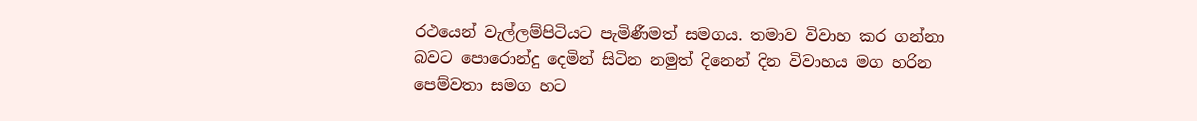රථයෙන් වැල්ලම්පිටියට පැමිණීමත් සමගය. තමාව විවාහ කර ගන්නා බවට පොරොන්දු දෙමින් සිටින නමුත් දිනෙන් දින විවාහය මග හරින පෙම්වතා සමග හට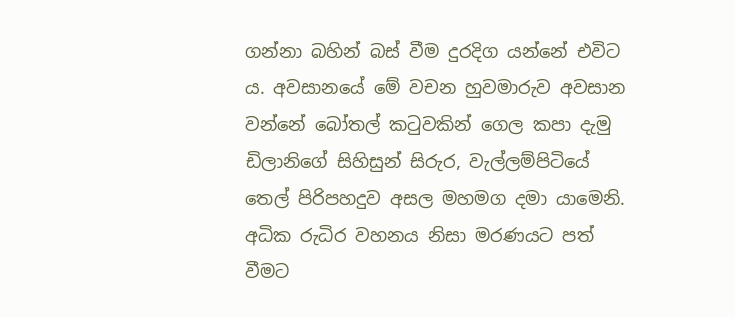ගන්නා බහින් බස් වීම දුරදිග යන්නේ එවිට ය. අවසානයේ මේ වචන හුවමාරුව අවසාන වන්නේ බෝතල් කටුවකින් ගෙල කපා දැමු ඩිලානිගේ සිහිසුන් සිරුර, වැල්ලම්පිටියේ තෙල් පිරිපහදුව අසල මහමග දමා යාමෙනි. අධික රුධිර වහනය නිසා මරණයට පත් වීමට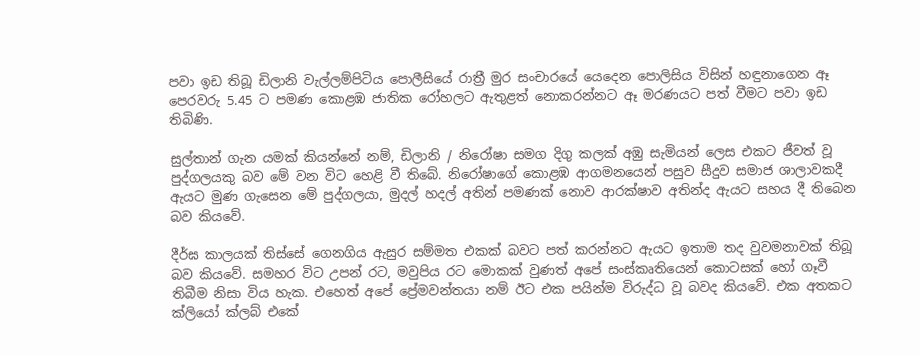පවා ඉඩ තිබූ ඩිලානි වැල්ලම්පිටිය පොලීසියේ රාත්‍රී මුර සංචාරයේ යෙදෙන පොලිසිය විසින් හඳුනාගෙන ඈ පෙරවරු 5.45 ට පමණ කොළඹ ජාතික රෝහලට ඇතුළත් නොකරන්නට ඈ මරණයට පත් වීමට පවා ඉඩ තිබිණි.

සුල්තාන් ගැන යමක් කියන්නේ නම්, ඩිලානි / නිරෝෂා සමග දිගු කලක් අඹු සැමියන් ලෙස එකට ජීවත් වූ පුද්ගලයකු බව මේ වන විට හෙළි වී තිබේ. නිරෝෂාගේ කොළඹ ආගමනයෙන් පසුව සීදුව සමාජ ශාලාවකදී ඇයට මුණ ගැසෙන මේ පුද්ගලයා, මුදල් හදල් අතින් පමණක් නොව ආරක්ෂාව අතින්ද ඇයට සහය දී තිබෙන බව කියවේ.

දීර්ඝ කාලයක් තිස්සේ ගෙනගිය ඇසුර සම්මත එකක් බවට පත් කරන්නට ඇයට ඉතාම තද වුවමනාවක් තිබූ බව කියවේ. සමහර විට උපන් රට, මවුපිය රට මොකක් වුණත් අපේ සංස්කෘතියෙන් කොටසක් හෝ ගෑවී තිබීම නිසා විය හැක. එහෙත් අපේ ප්‍රේමවන්තයා නම් ඊට එක පයින්ම විරුද්ධ වූ බවද කියවේ. එක අතකට ක්ලියෝ ක්ලබ් එකේ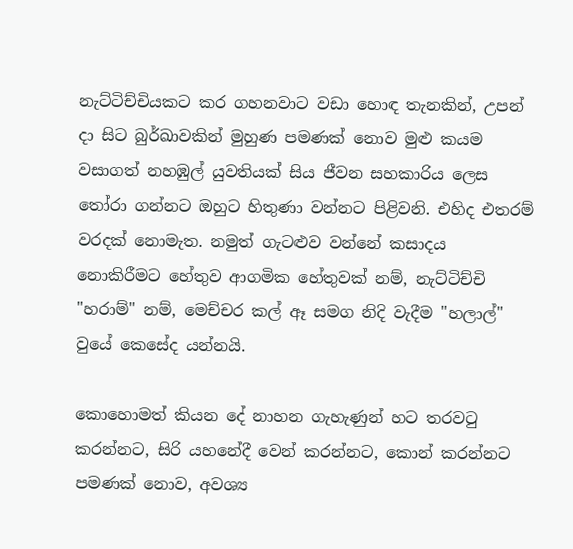නැට්ටිච්චියකට කර ගහනවාට වඩා හොඳ තැනකින්, උපන් දා සිට බුර්ඛාවකින් මුහුණ පමණක් නොව මුළු කයම වසාගත් නහඹුල් යුවතියක් සිය ජීවන සහකාරිය ලෙස තෝරා ගන්නට ඔහුට හිතුණා වන්නට පිළිවනි. එහිද එතරම් වරදක් නොමැත. නමුත් ගැටළුව වන්නේ කසාදය නොකිරීමට හේතුව ආගමික හේතුවක් නම්, නැට්ටිච්චි "හරාම්" නම්, මෙච්චර කල් ඈ සමග නිදි වැදීම "හලාල්" වුයේ කෙසේද යන්නයි.

කොහොමත් කියන දේ නාහන ගැහැණුන් හට තරවටු කරන්නට, සිරි යහනේදී වෙන් කරන්නට, කොන් කරන්නට පමණක් නොව, අවශ්‍ය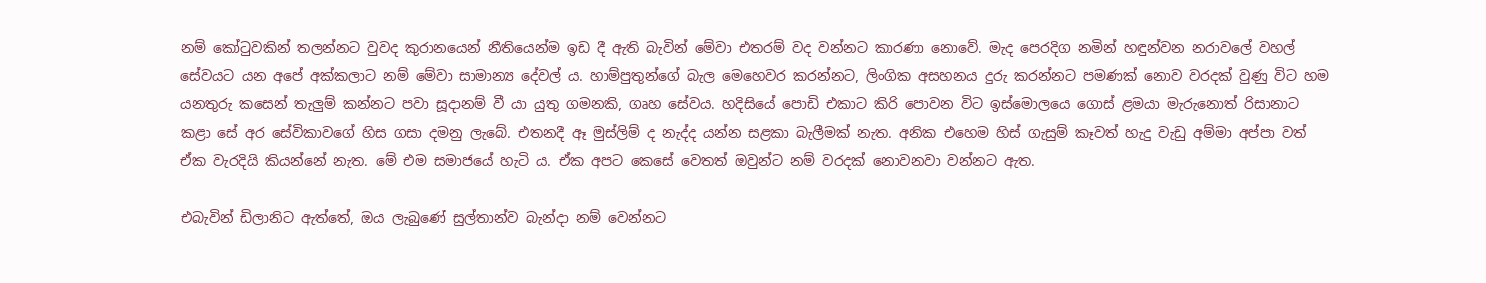නම් කෝටුවකින් තලන්නට වුවද කුරානයෙන් නීතියෙන්ම ඉඩ දී ඇති බැවින් මේවා එතරම් වද වන්නට කාරණා නොවේ. මැද පෙරදිග නමින් හඳුන්වන නරාවලේ වහල් සේවයට යන අපේ අක්කලාට නම් මේවා සාමාන්‍ය දේවල් ය. හාම්පුතුන්ගේ බැල මෙහෙවර කරන්නට, ලිංගික අසහනය දුරු කරන්නට පමණක් නොව වරදක් වුණු විට හම යනතුරු කසෙන් තැලුම් කන්නට පවා සූදානම් වී යා යුතු ගමනකි, ගෘහ සේවය. හදිසියේ පොඩි එකාට කිරි පොවන විට ඉස්මොලයෙ ගොස් ළමයා මැරුනොත් රිසානාට කළා සේ අර සේවිකාවගේ හිස ගසා දමනු ලැබේ. එතනදී ඈ මුස්ලිම් ද නැද්ද යන්න සළකා බැලීමක් නැත. අනික එහෙම හිස් ගැසුම් කෑවත් හැදු වැඩු අම්මා අප්පා වත් ඒක වැරදියි කියන්නේ නැත. මේ එම සමාජයේ හැටි ය. ඒක අපට කෙසේ වෙතත් ඔවුන්ට නම් වරදක් නොවනවා වන්නට ඇත.

එබැවින් ඩිලානිට ඇත්තේ, ඔය ලැබුණේ සුල්තාන්ව බැන්දා නම් වෙන්නට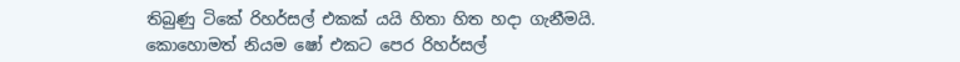තිබුණු ටිකේ රිහර්සල් එකක් යයි හිතා හිත හදා ගැනීමයි. කොහොමත් නියම ෂෝ එකට පෙර රිහර්සල්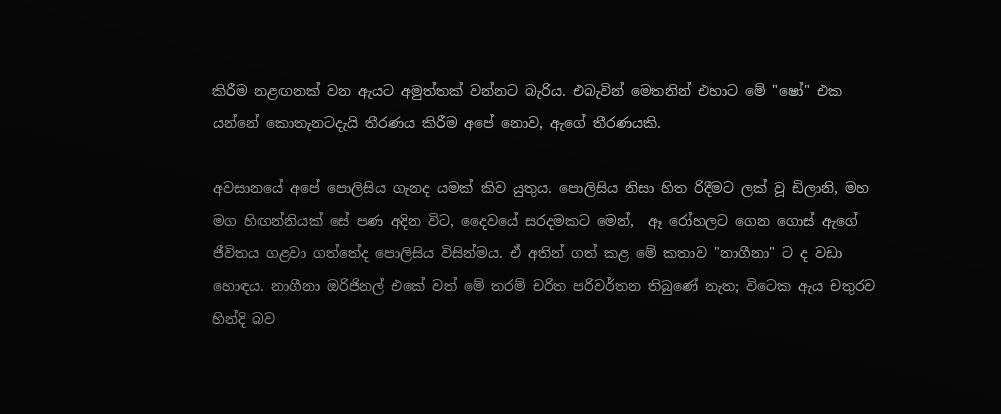කිරීම නළඟනක් වන ඇයට අමුත්තක් වන්නට බැරිය. එබැවින් මෙතනින් එහාට මේ "ෂෝ" එක යන්නේ කොතැනටදැයි තීරණය කිරීම අපේ නොව, ඇගේ තීරණයකි.

අවසානයේ අපේ පොලිසිය ගැනද යමක් කිව යුතුය. පොලිසිය නිසා හිත රිදීමට ලක් වූ ඩිලානි, මහ මග හිඟන්නියක් සේ පණ අදින විට, දෛවයේ සරදමකට මෙන්,  ඈ රෝහලට ගෙන ගොස් ඇගේ ජීවිතය ගළවා ගත්තේද පොලිසිය විසින්මය. ඒ අතින් ගත් කළ මේ කතාව "නාගීනා" ට ද වඩා හොඳය. නාගීනා ඔරිජිනල් එකේ වත් මේ තරම් චරිත පරිවර්තන තිබුණේ නැත; විටෙක ඇය චතුරව හින්දි බව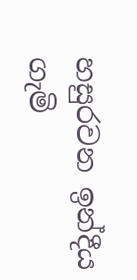හසුරවන ඉන්දීය ගැමි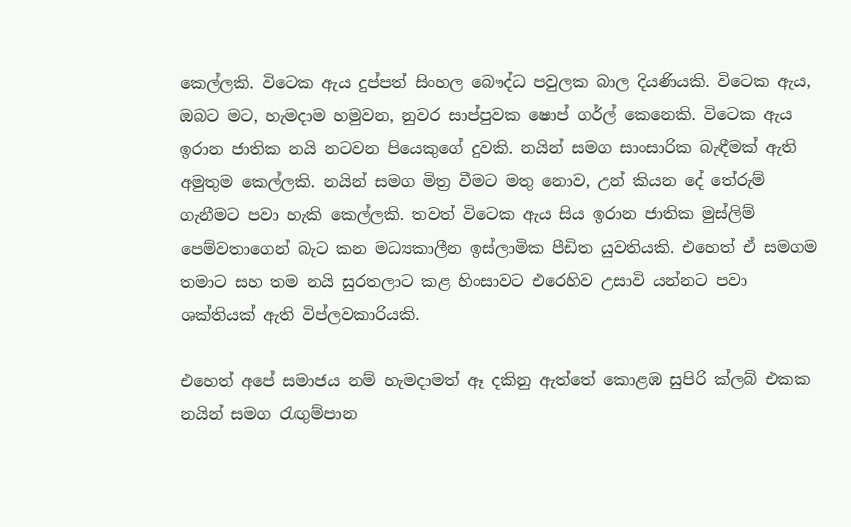කෙල්ලකි. විටෙක ඇය දුප්පත් සිංහල බෞද්ධ පවුලක බාල දියණියකි. විටෙක ඇය, ඔබට මට, හැමදාම හමුවන, නුවර සාප්පුවක ෂොප් ගර්ල් කෙනෙකි. විටෙක ඇය ඉරාන ජාතික නයි නටවන පියෙකුගේ දුවකි. නයින් සමග සාංසාරික බැඳීමක් ඇති අමුතුම කෙල්ලකි. නයින් සමග මිත්‍ර වීමට මතු නොව, උන් කියන දේ තේරුම් ගැනීමට පවා හැකි කෙල්ලකි. තවත් විටෙක ඇය සිය ඉරාන ජාතික මුස්ලිම් පෙම්වතාගෙන් බැට කන මධ්‍යකාලීන ඉස්ලාමික පීඩිත යුවතියකි. එහෙත් ඒ සමගම තමාට සහ තම නයි සුරතලාට කළ හිංසාවට එරෙහිව උසාවි යන්නට පවා ශක්තියක් ඇති විප්ලවකාරියකි.

එහෙත් අපේ සමාජය නම් හැමදාමත් ඈ දකිනු ඇත්තේ කොළඹ සුපිරි ක්ලබ් එකක නයින් සමග රැඟුම්පාන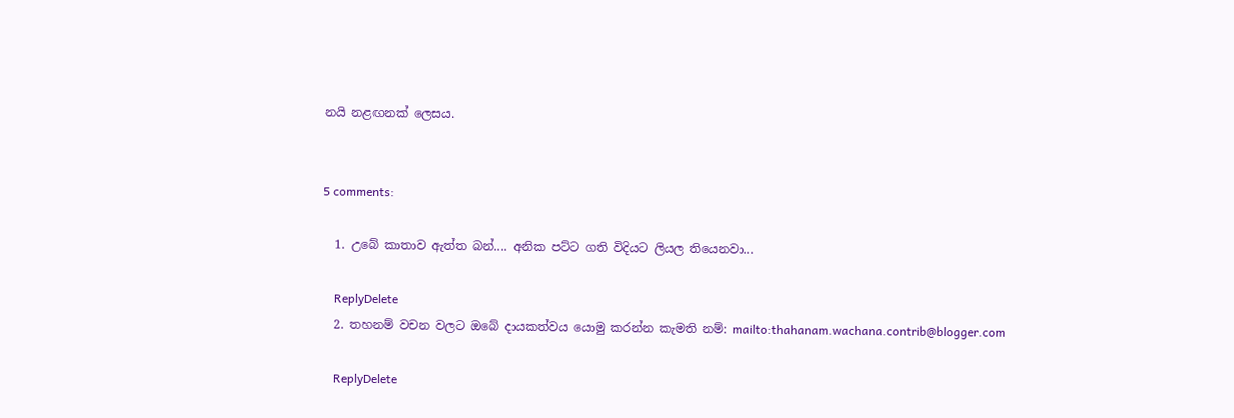නයි නළඟනක් ලෙසය.


5 comments:

  1. උබේ කාතාව ඇත්ත බන්.... අනික පට්ට ගති විදියට ලියල තියෙනවා...

    ReplyDelete
  2. තහනම් වචන වලට ඔබේ දායකත්වය යොමු කරන්න කැමති නම්: mailto:thahanam.wachana.contrib@blogger.com

    ReplyDelete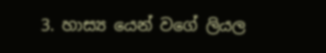3. හාස්‍ය යෙන් වගේ ලියල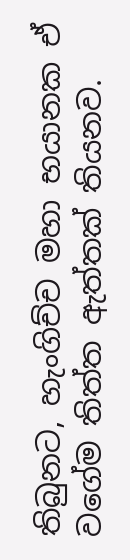තිබුනට, හැංගිච්ච මහා භයානක ඒ වගේම තිත්ත ඇත්තක් තියනව.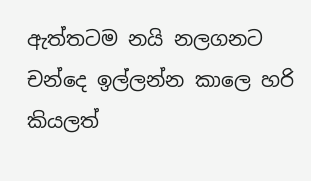ඇත්තටම නයි නලගනට චන්දෙ ඉල්ලන්න කාලෙ හරි කියලත්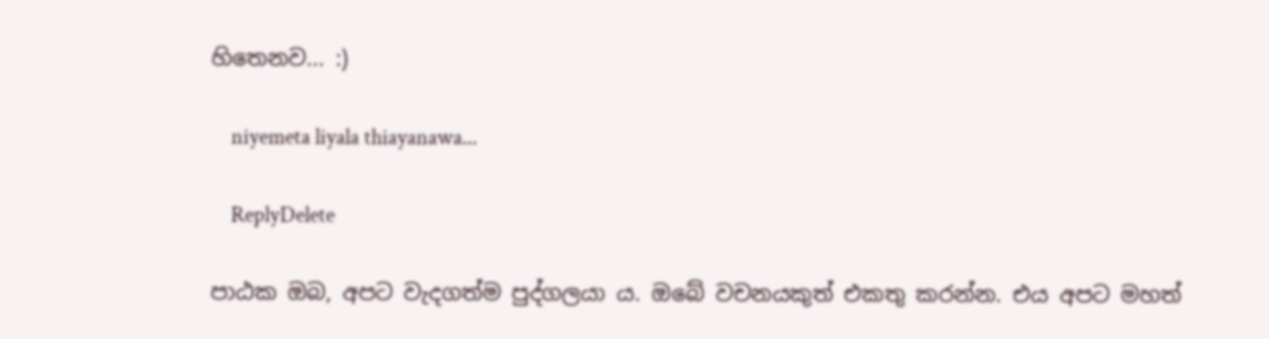හිතෙනව... :)

    niyemeta liyala thiayanawa...

    ReplyDelete

පාඨක ඔබ, අපට වැදගත්ම පුද්ගලයා ය. ඔබේ වචනයකුත් එකතු කරන්න. එය අපට මහත්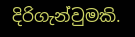දිරිගැන්වුමකි.